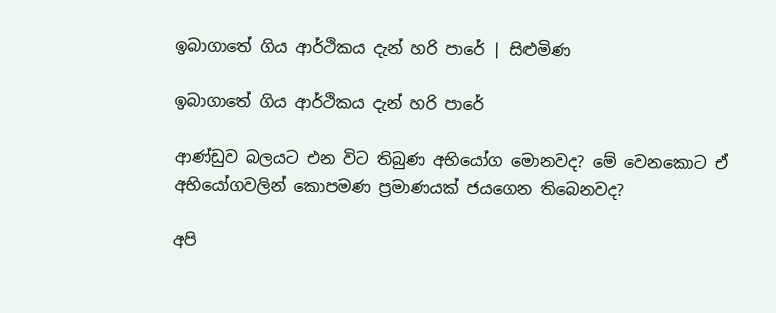ඉබාගාතේ ගිය ආර්ථිකය දැන් හරි පාරේ | සිළුමිණ

ඉබාගාතේ ගිය ආර්ථිකය දැන් හරි පාරේ

ආණ්ඩුව බලයට එන විට තිබුණ අභියෝග මොනවද? මේ වෙනකොට ඒ අභියෝගවලින් කොපමණ ප්‍රමාණයක් ජයගෙන තිබෙනවද?

අපි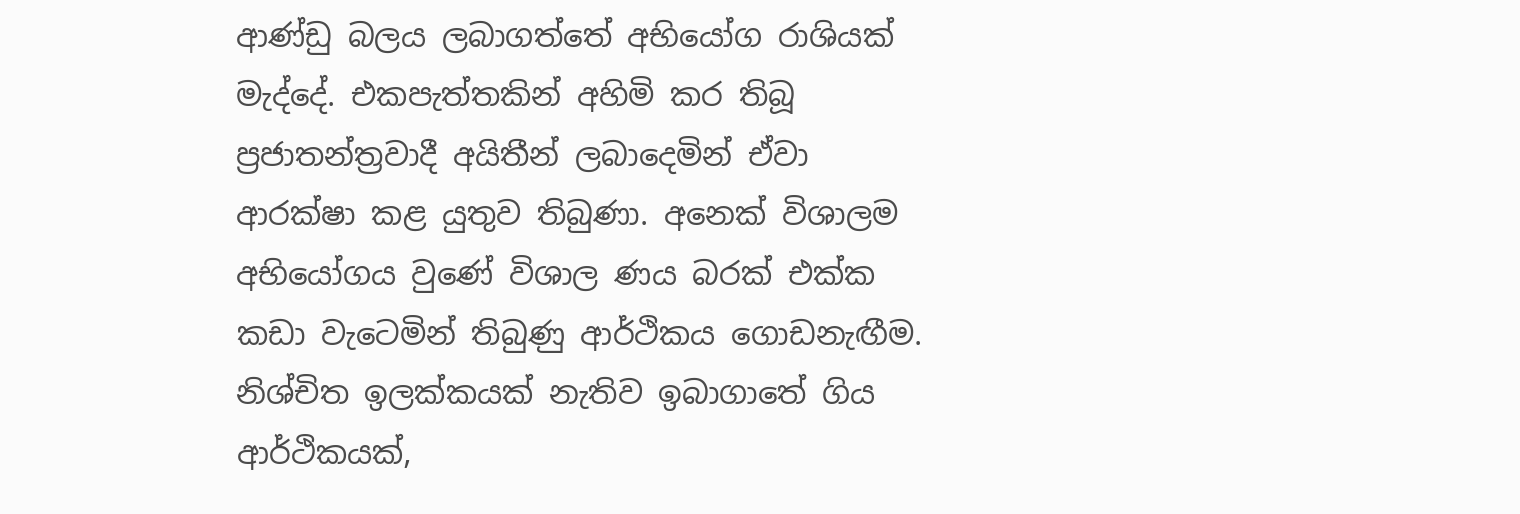ආණ්ඩු බලය ලබාගත්තේ අභියෝග රාශියක් මැද්දේ. එකපැත්තකින් අහිමි කර තිබූ ප්‍රජාතන්ත්‍රවාදී අයිතීන් ලබාදෙමින් ඒවා ආරක්ෂා කළ යුතුව තිබුණා. අනෙක් විශාලම අභියෝගය වුණේ විශාල ණය බරක් එක්ක කඩා වැටෙමින් තිබුණු ආර්ථිකය ගොඩනැඟීම. නිශ්චිත ඉලක්කයක් නැතිව ඉබාගාතේ ගිය ආර්ථිකයක්,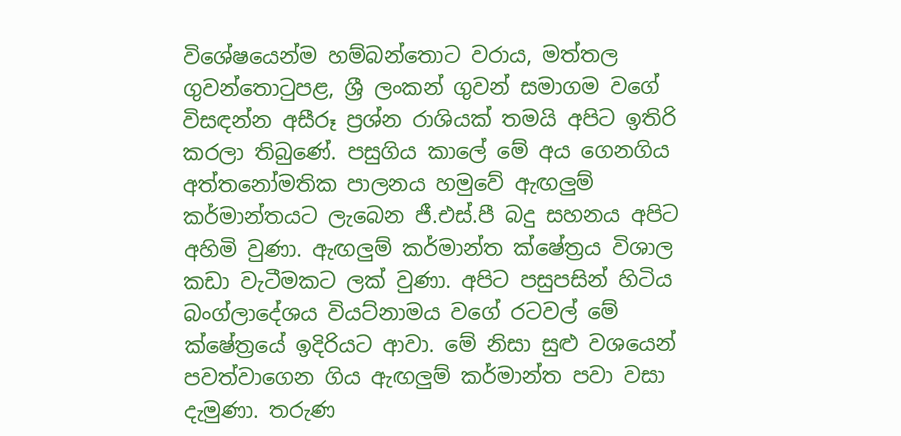විශේෂයෙන්ම හම්බන්තොට වරාය, මත්තල ගුවන්තොටුපළ, ශ්‍රී ලංකන් ගුවන් සමාගම වගේ විසඳන්න අසීරූ ප්‍රශ්න රාශියක් තමයි අපිට ඉතිරි කරලා තිබුණේ. පසුගිය කාලේ මේ අය ගෙනගිය අත්තනෝමතික පාලනය හමුවේ ඇඟලුම් කර්මාන්තයට ලැබෙන ජී.එස්.පී බදු සහනය අපිට අහිමි වුණා. ඇඟලුම් කර්මාන්ත ක්ෂේත්‍රය විශාල කඩා වැටීමකට ලක් වුණා. අපිට පසුපසින් හිටිය බංග්ලාදේශය වියට්නාමය වගේ රටවල් මේ ක්ෂේත්‍රයේ ඉදිරියට ආවා. මේ නිසා සුළු වශයෙන් පවත්වාගෙන ගිය ඇඟලුම් කර්මාන්ත පවා වසා දැමුණා. තරුණ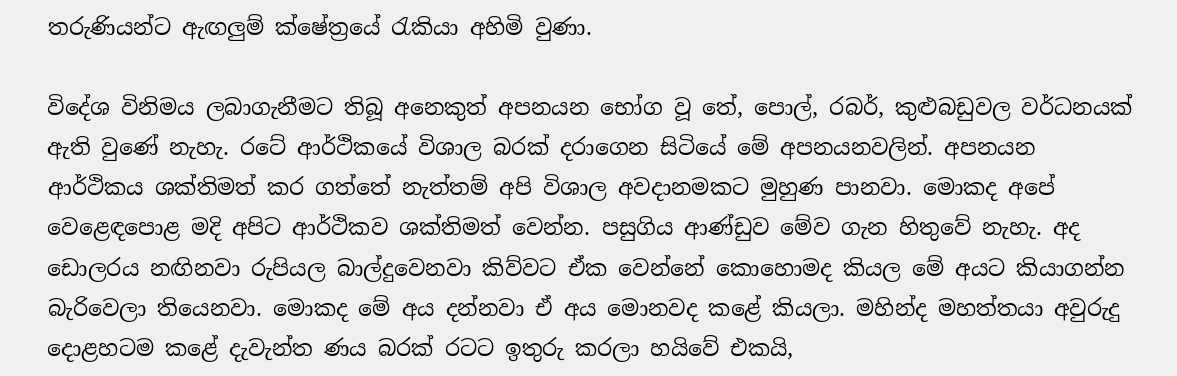තරුණියන්ට ඇඟලුම් ක්ෂේත්‍රයේ රැකියා අහිමි වුණා.

විදේශ විනිමය ලබාගැනීමට තිබූ අනෙකුත් අපනයන භෝග වූ තේ, පොල්, රබර්, කුළුබඩුවල වර්ධනයක් ඇති වුණේ නැහැ. රටේ ආර්ථිකයේ විශාල බරක් දරාගෙන සිටියේ මේ අපනයනවලින්. අපනයන ආර්ථිකය ශක්තිමත් කර ගත්තේ නැත්තම් අපි විශාල අවදානමකට මුහුණ පානවා. මොකද අපේ වෙළෙඳපොළ මදි අපිට ආර්ථිකව ශක්තිමත් වෙන්න. පසුගිය ආණ්ඩුව මේව ගැන හිතුවේ නැහැ. අද ඩොලරය නඟිනවා රුපියල බාල්දුවෙනවා කිව්වට ඒක වෙන්නේ කොහොමද කියල මේ අයට කියාගන්න බැරිවෙලා තියෙනවා. මොකද මේ අය දන්නවා ඒ අය මොනවද කළේ කියලා. මහින්ද මහත්තයා අවුරුදු දොළහටම කළේ දැවැන්ත ණය බරක් රටට ඉතුරු කරලා හයිවේ එකයි,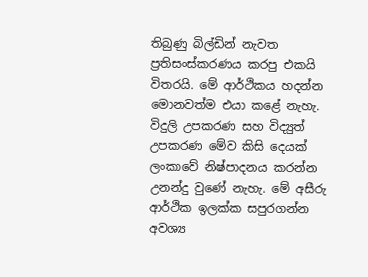තිබුණු බිල්ඩින් නැවත ප්‍රතිසංස්කරණය කරපු එකයි විතරයි. මේ ආර්ථිකය හදන්න මොනවත්ම එයා කළේ නැහැ. විදුලි උපකරණ සහ විද්‍යුත් උපකරණ මේව කිසි දෙයක් ලංකාවේ නිෂ්පාදනය කරන්න උනන්දු වුණේ නැහැ. මේ අසීරු ආර්ථික ඉලක්ක සපුරගන්න අවශ්‍ය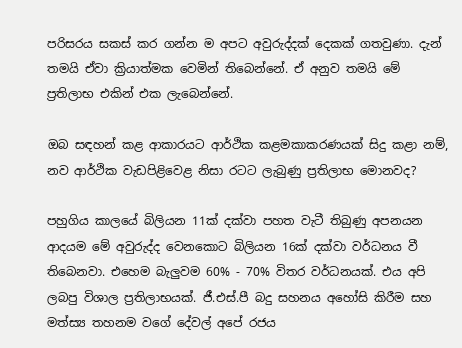පරිසරය සකස් කර ගන්න ම අපට අවුරුද්දක් දෙකක් ගතවුණා. දැන් තමයි ඒවා ක්‍රියාත්මක වෙමින් තිබෙන්නේ. ඒ අනුව තමයි මේ ප්‍රතිලාභ එකින් එක ලැබෙන්නේ.

ඔබ සඳහන් කළ ආකාරයට ආර්ථික කළමකාකරණයක් සිදු කළා නම්, නව ආර්ථික වැඩපිළිවෙළ නිසා රටට ලැබුණු ප්‍රතිලාභ මොනවද?

පහුගිය කාලයේ බිලියන 11ක් දක්වා පහත වැටී තිබුණු අපනයන ආදයම මේ අවුරුද්ද වෙනකොට බිලියන 16ක් දක්වා වර්ධනය වී තිබෙනවා. එහෙම බැලුවම 60% - 70% විතර වර්ධනයක්. එය අපි ලබපු විශාල ප්‍රතිලාභයක්. ජී.එස්.පී බදු සහනය අහෝසි කිරීම සහ මත්ස්‍ය තහනම වගේ දේවල් අපේ රජය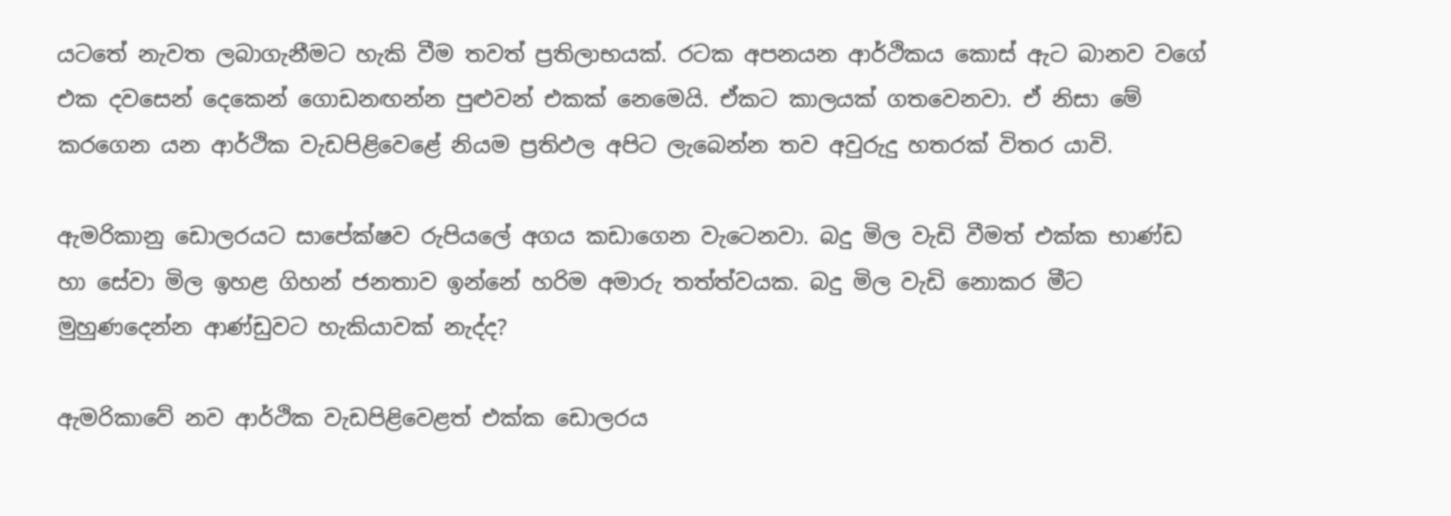යටතේ නැවත ලබාගැනීමට හැකි වීම තවත් ප්‍රතිලාභයක්. රටක අපනයන ආර්ථිකය කොස් ඇට බානව වගේ එක දවසෙන් දෙකෙන් ගොඩනඟන්න පුළුවන් එකක් නෙමෙයි. ඒකට කාලයක් ගතවෙනවා. ඒ නිසා මේ කරගෙන යන ආර්ථික වැඩපිළිවෙළේ නියම ප්‍රතිඵල අපිට ලැබෙන්න තව අවුරුදු හතරක් විතර යාවි.

ඇමරිකානු ඩොලරයට සාපේක්ෂව රුපියලේ අගය කඩාගෙන වැටෙනවා. බදු මිල වැඩි වීමත් එක්ක භාණ්ඩ හා සේවා මිල ඉහළ ගිහන් ජනතාව ඉන්නේ හරිම අමාරු තත්ත්වයක. බදු මිල වැඩි නොකර මීට මුහුණදෙන්න ආණ්ඩුවට හැකියාවක් නැද්ද?

ඇමරිකාවේ නව ආර්ථික වැඩපිළිවෙළත් එක්ක ඩොලරය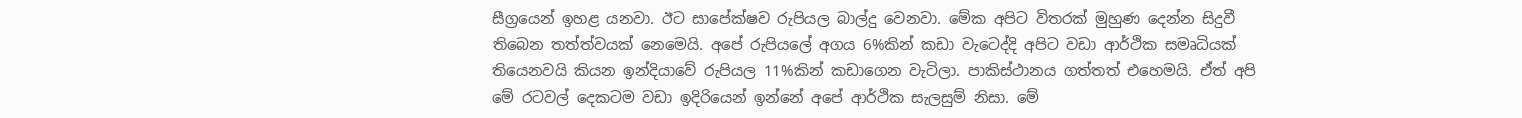සීග්‍රයෙන් ඉහළ යනවා. ඊට සාපේක්ෂව රුපියල බාල්දු වෙනවා. මේක අපිට විතරක් මුහුණ දෙන්න සිදුවී තිබෙන තත්ත්වයක් නෙමෙයි. අපේ රුපියලේ අගය 6%කින් කඩා වැටෙද්දි අපිට වඩා ආර්ථික සමෘධියක් තියෙනවයි කියන ඉන්දියාවේ රුපියල 11%කින් කඩාගෙන වැටිලා. පාකිස්ථානය ගත්තත් එහෙමයි. ඒත් අපි මේ රටවල් දෙකටම වඩා ඉදිරියෙන් ඉන්නේ අපේ ආර්ථික සැලසුම් නිසා. මේ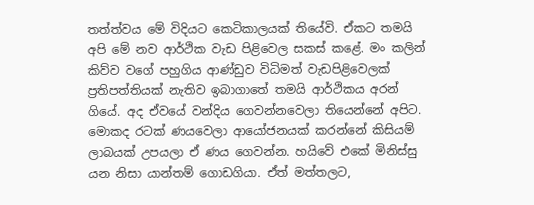තත්ත්වය මේ විදියට කෙටිකාලයක් තියේවි. ඒකට තමයි අපි මේ නව ආර්ථික වැඩ පිළිවෙල සකස් කළේ. මං කලින් කිව්ව වගේ පහුගිය ආණ්ඩුව විධිමත් වැඩපිළිවෙලක් ප්‍රතිපත්තියක් නැතිව ඉබාගාතේ තමයි ආර්ථිකය අරන් ගියේ. අද ඒවයේ වන්දිය ගෙවන්නවෙලා තියෙන්නේ අපිට. මොකද රටක් ණයවෙලා ආයෝජනයක් කරන්නේ කිසියම් ලාබයක් උපයලා ඒ ණය ගෙවන්න. හයිවේ එකේ මිනිස්සු යන නිසා යාන්තම් ගොඩගියා. ඒත් මත්තලට,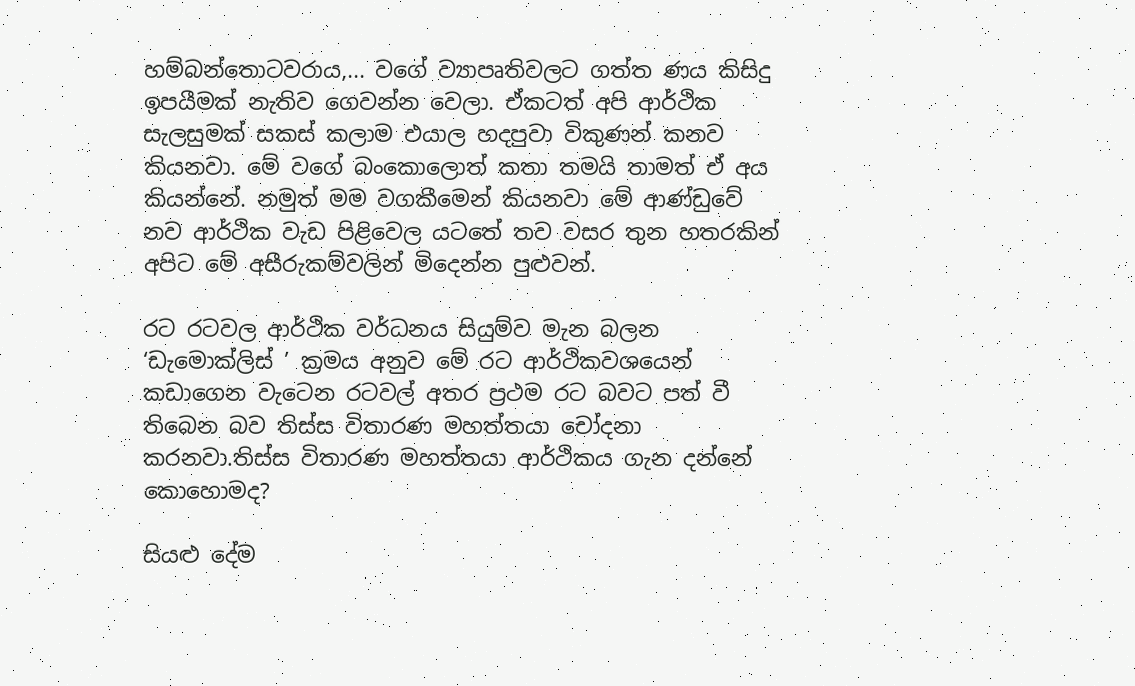හම්බන්තොටවරාය,... වගේ ව්‍යාපෘතිවලට ගත්ත ණය කිසිදු ඉපයීමක් නැතිව ගෙවන්න වෙලා. ඒකටත් අපි ආර්ථික සැලසුමක් සකස් කලාම එයාල හදපුවා විකුණන් කනව කියනවා. මේ වගේ බංකොලොත් කතා තමයි තාමත් ඒ අය කියන්නේ. නමුත් මම වගකීමෙන් කියනවා මේ ආණ්ඩුවේ නව ආර්ථික වැඩ පිළිවෙල යටතේ තව වසර තුන හතරකින් අපිට මේ අසීරුකම්වලින් මිදෙන්න පුළුවන්.

රට රටවල ආර්ථික වර්ධනය සියුම්ව මැන බලන ‘ඩැමොක්ලිස් ’ ක්‍රමය අනුව මේ රට ආර්ථිකවශයෙන් කඩාගෙන වැටෙන රටවල් අතර ප්‍රථම රට බවට පත් වී තිබෙන බව තිස්ස විතාරණ මහත්තයා චෝදනා කරනවා.තිස්ස විතාරණ මහත්තයා ආර්ථිකය ගැන දන්නේ කොහොමද?

සියළු දේම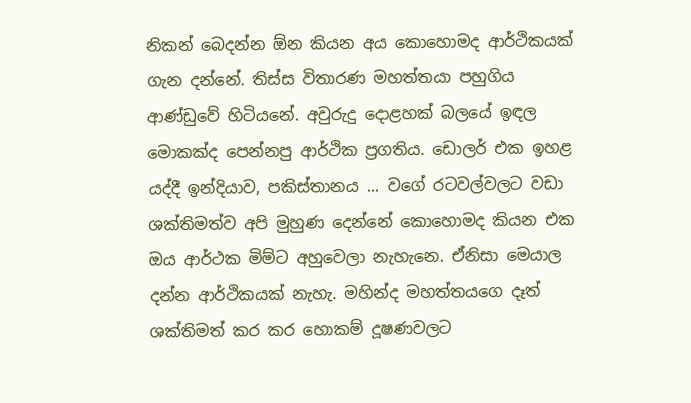නිකන් බෙදන්න ඕන කියන අය කොහොමද ආර්ථිකයක් ගැන දන්නේ. තිස්ස විතාරණ මහත්තයා පහුගිය ආණ්ඩුවේ හිටියනේ. අවුරුදු දොළහක් බලයේ ඉඳල මොකක්ද පෙන්නපු ආර්ථික ප්‍රගතිය. ඩොලර් එක ඉහළ යද්දී ඉන්දියාව, පකිස්තානය ... වගේ රටවල්වලට වඩා ශක්තිමත්ව අපි මුහුණ දෙන්නේ කොහොමද කියන එක ඔය ආර්ථක මිම්ට අහුවෙලා නැහැනෙ. ඒනිසා මෙයාල දන්න ආර්ථිකයක් නැහැ. මහින්ද මහත්තයගෙ දෑත් ශක්තිමත් කර කර හොකම් දූෂණවලට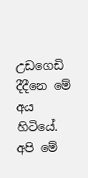උඩගෙඩි දීදීනෙ මේ අය හිටියේ. අපි මේ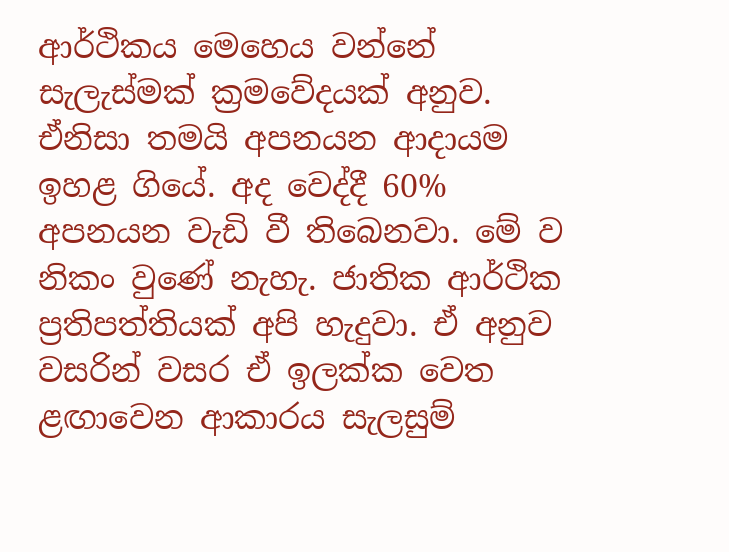ආර්ථිකය මෙහෙය වන්නේ සැලැස්මක් ක්‍රමවේදයක් අනුව. ඒනිසා තමයි අපනයන ආදායම ඉහළ ගියේ. අද වෙද්දී 60% අපනයන වැඩි වී තිබෙනවා. මේ ව නිකං වුණේ නැහැ. ජාතික ආර්ථික ප්‍රතිපත්තියක් අපි හැදුවා. ඒ අනුව වසරින් වසර ඒ ඉලක්ක වෙත ළඟාවෙන ආකාරය සැලසුම්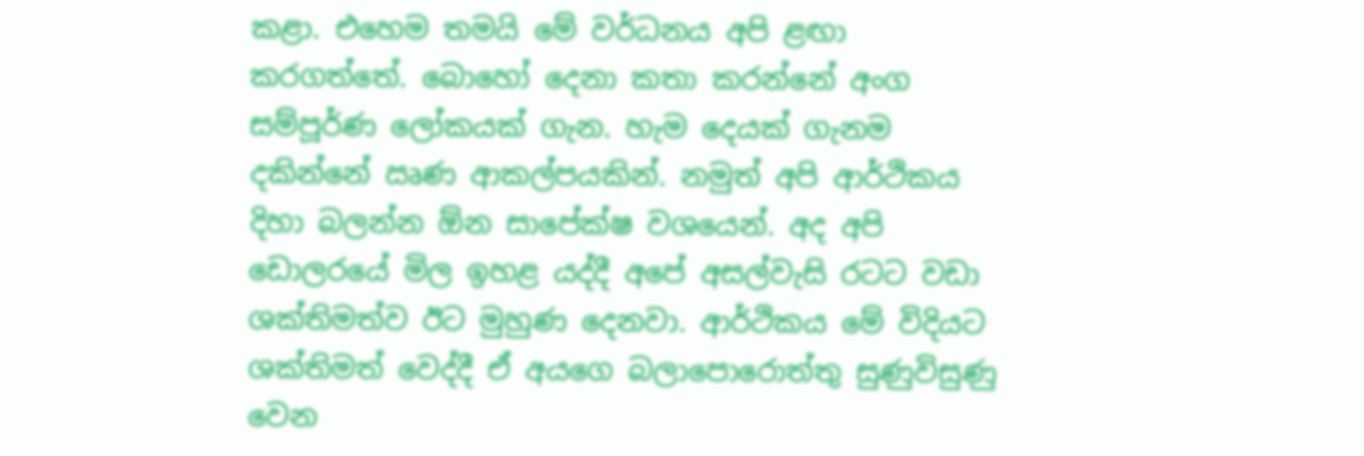කළා. එහෙම තමයි මේ වර්ධනය අපි ළඟා කරගත්තේ. බොහෝ දෙනා කතා කරන්නේ අංග සම්පූර්ණ ලෝකයක් ගැන. හැම දෙයක් ගැනම දකින්නේ ඍණ ආකල්පයකින්. නමුත් අපි ආර්ථිකය දිහා බලන්න ඕන සාපේක්ෂ වශයෙන්. අද අපි ඩොලරයේ මිල ඉහළ යද්දී අපේ අසල්වැසි රටට වඩා ශක්තිමත්ව ඊට මුහුණ දෙනවා. ආර්ථිකය මේ විදියට ශක්තිමත් වෙද්දී ඒ අයගෙ බලාපොරොත්තු සුණුවිසුණු වෙන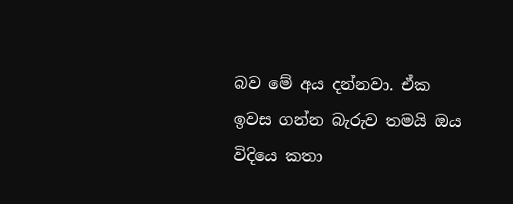බව මේ අය දන්නවා. ඒක ඉවස ගන්න බැරුව තමයි ඔය විදියෙ කතා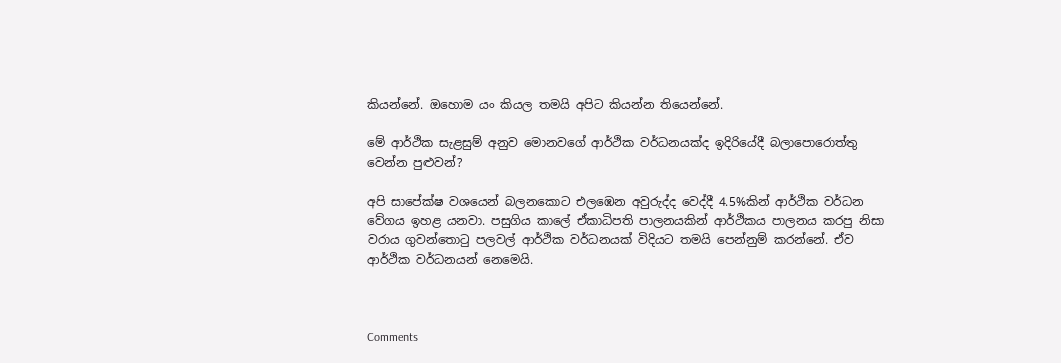කියන්නේ. ඔහොම යං කියල තමයි අපිට කියන්න තියෙන්නේ.

මේ ආර්ථික සැළසුම් අනුව මොනවගේ ආර්ථික වර්ධනයක්ද ඉදිරියේදී බලාපොරොත්තු වෙන්න පුළුවන්?

අපි සාපේක්ෂ වශයෙන් බලනකොට එලඹෙන අවුරුද්ද වෙද්දී 4.5%කින් ආර්ථික වර්ධන වේගය ඉහළ යනවා. පසුගිය කාලේ ඒකාධිපති පාලනයකින් ආර්ථිකය පාලනය කරපු නිසා වරාය ගුවන්තොටු පලවල් ආර්ථික වර්ධනයක් විදියට තමයි පෙන්නුම් කරන්නේ. ඒව ආර්ථික වර්ධනයන් නෙමෙයි.



Comments